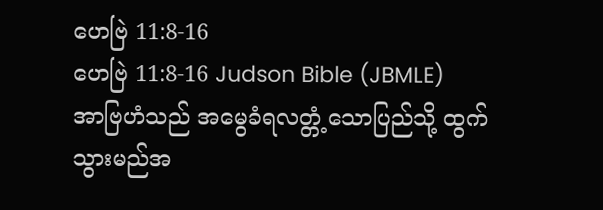ဟေဗြဲ 11:8-16
ဟေဗြဲ 11:8-16 Judson Bible (JBMLE)
အာဗြဟံသည် အမွေခံရလတ္တံ့သောပြည်သို့ ထွက်သွားမည်အ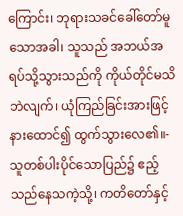ကြောင်း၊ ဘုရားသခင်ခေါ်တော်မူသောအခါ၊ သူသည် အဘယ်အရပ်သို့သွားသည်ကို ကိုယ်တိုင်မသိဘဲလျက်၊ ယုံကြည်ခြင်းအားဖြင့် နားထောင်၍ ထွက်သွားလေ၏။- သူတစ်ပါးပိုင်သောပြည်၌ ဧည့်သည်နေသကဲ့သို့၊ ကတိတော်နှင့်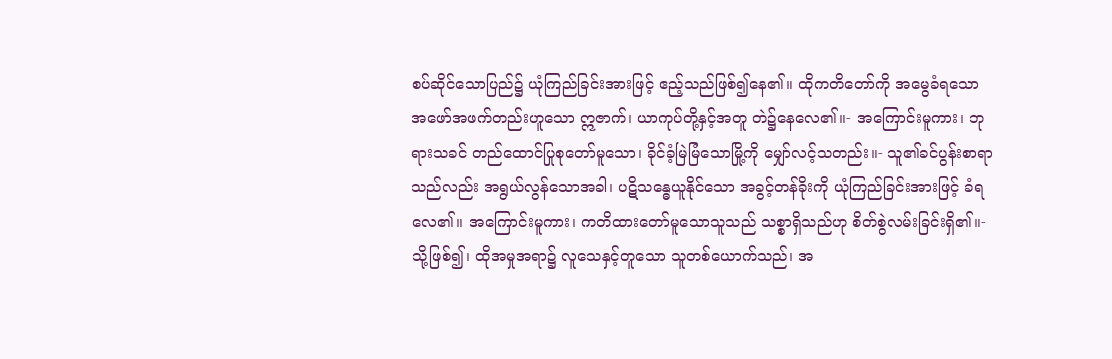စပ်ဆိုင်သောပြည်၌ ယုံကြည်ခြင်းအားဖြင့် ဧည့်သည်ဖြစ်၍နေ၏။ ထိုကတိတော်ကို အမွေခံရသော အဖော်အဖက်တည်းဟူသော ဣဇာက်၊ ယာကုပ်တို့နှင့်အတူ တဲ၌နေလေ၏။- အကြောင်းမူကား၊ ဘုရားသခင် တည်ထောင်ပြုစုတော်မူသော၊ ခိုင်ခံ့မြဲမြံသောမြို့ကို မျှော်လင့်သတည်း။- သူ၏ခင်ပွန်းစာရာသည်လည်း အရွယ်လွန်သောအခါ၊ ပဋိသန္ဓေယူနိုင်သော အခွင့်တန်ခိုးကို ယုံကြည်ခြင်းအားဖြင့် ခံရလေ၏။ အကြောင်းမူကား၊ ကတိထားတော်မူသောသူသည် သစ္စာရှိသည်ဟု စိတ်စွဲလမ်းခြင်းရှိ၏။- သို့ဖြစ်၍၊ ထိုအမှုအရာ၌ လူသေနှင့်တူသော သူတစ်ယောက်သည်၊ အ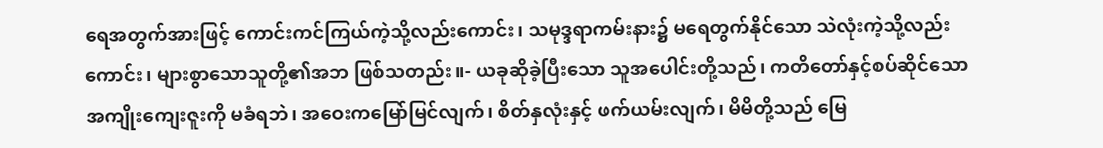ရေအတွက်အားဖြင့် ကောင်းကင်ကြယ်ကဲ့သို့လည်းကောင်း၊ သမုဒ္ဒရာကမ်းနား၌ မရေတွက်နိုင်သော သဲလုံးကဲ့သို့လည်းကောင်း၊ များစွာသောသူတို့၏အဘ ဖြစ်သတည်း။- ယခုဆိုခဲ့ပြီးသော သူအပေါင်းတို့သည်၊ ကတိတော်နှင့်စပ်ဆိုင်သော အကျိုးကျေးဇူးကို မခံရဘဲ၊ အဝေးကမြော်မြင်လျက်၊ စိတ်နှလုံးနှင့် ဖက်ယမ်းလျက်၊ မိမိတို့သည် မြေ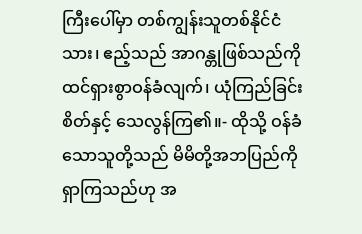ကြီးပေါ်မှာ တစ်ကျွန်းသူတစ်နိုင်ငံသား၊ ဧည့်သည် အာဂန္တုဖြစ်သည်ကို ထင်ရှားစွာဝန်ခံလျက်၊ ယုံကြည်ခြင်းစိတ်နှင့် သေလွန်ကြ၏။- ထိုသို့ ဝန်ခံသောသူတို့သည် မိမိတို့အဘပြည်ကို ရှာကြသည်ဟု အ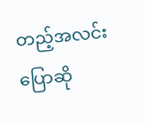တည့်အလင်းပြောဆို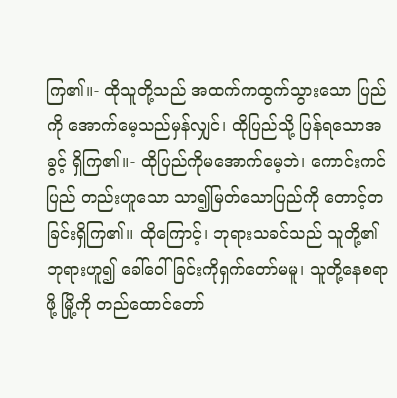ကြ၏။- ထိုသူတို့သည် အထက်ကထွက်သွားသော ပြည်ကို အောက်မေ့သည်မှန်လျှင်၊ ထိုပြည်သို့ ပြန်ရသောအခွင့် ရှိကြ၏။- ထိုပြည်ကိုမအောက်မေ့ဘဲ၊ ကောင်းကင်ပြည် တည်းဟူသော သာ၍မြတ်သောပြည်ကို တောင့်တခြင်းရှိကြ၏။ ထိုကြောင့်၊ ဘုရားသခင်သည် သူတို့၏ဘုရားဟူ၍ ခေါ်ဝေါ်ခြင်းကိုရှက်တော်မမူ၊ သူတို့နေစရာဖို့ မြို့ကို တည်ထောင်တော်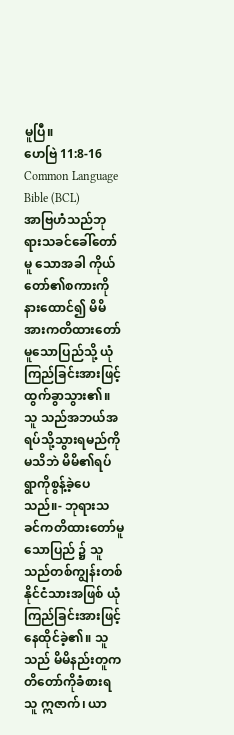မူပြီ။
ဟေဗြဲ 11:8-16 Common Language Bible (BCL)
အာဗြဟံသည်ဘုရားသခင်ခေါ်တော်မူ သောအခါ ကိုယ်တော်၏စကားကိုနားထောင်၍ မိမိအားကတိထားတော်မူသောပြည်သို့ ယုံကြည်ခြင်းအားဖြင့်ထွက်ခွာသွား၏။ သူ သည်အဘယ်အရပ်သို့သွားရမည်ကို မသိဘဲ မိမိ၏ရပ်ရွာကိုစွန့်ခဲ့ပေသည်။- ဘုရားသခင်ကတိထားတော်မူသောပြည် ၌ သူသည်တစ်ကျွန်းတစ်နိုင်ငံသားအဖြစ် ယုံကြည်ခြင်းအားဖြင့်နေထိုင်ခဲ့၏။ သူသည် မိမိနည်းတူကတိတော်ကိုခံစားရသူ ဣဇာက်၊ ယာ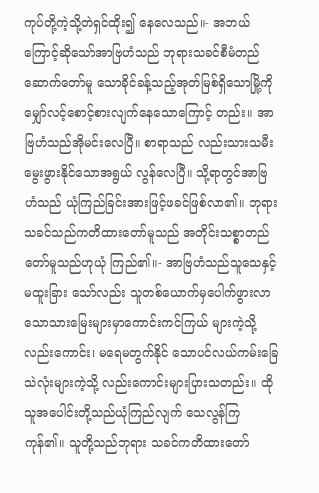ကုပ်တို့ကဲ့သို့တဲရှင်ထိုး၍ နေလေသည်။- အဘယ်ကြောင့်ဆိုသော်အာဗြဟံသည် ဘုရားသခင်စီမံတည်ဆောက်တော်မူ သောခိုင်ခန့်သည့်အုတ်မြစ်ရှိသောမြို့ကို မျှော်လင့်စောင့်စားလျက်နေသောကြောင့် တည်း။ အာဗြဟံသည်အိုမင်းလေပြီ။ စာရာသည် လည်းသားသမီးမွေးဖွားနိုင်သောအရွယ် လွန်လေပြီ။ သို့ရာတွင်အာဗြဟံသည် ယုံကြည်ခြင်းအားဖြင့်ဖခင်ဖြစ်လာ၏။ ဘုရားသခင်သည်ကတိထားတော်မူသည် အတိုင်းသစ္စာတည်တော်မူသည်ဟုယုံ ကြည်၏။- အာဗြဟံသည်သူသေနှင့်မထူးခြား သော်လည်း သူတစ်ယောက်မှပေါက်ဖွားလာ သောသားမြေးများမှာကောင်းကင်ကြယ် များကဲ့သို့လည်းကောင်း၊ မရေမတွက်နိုင် သောပင်လယ်ကမ်းခြေသဲလုံးများကဲ့သို့ လည်းကောင်းများပြားသတည်း။ ထိုသူအပေါင်းတို့သည်ယုံကြည်လျက် သေလွန်ကြကုန်၏။ သူတို့သည်ဘုရား သခင်ကတိထားတော်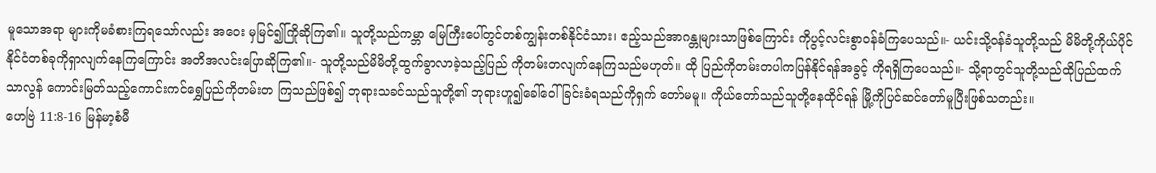မူသောအရာ များကိုမခံစားကြရသော်လည်း အဝေး မှမြင်၍ကြိုဆိုကြ၏။ သူတို့သည်ကမ္ဘာ မြေကြီးပေါ်တွင်တစ်ကျွန်းတစ်နိုင်ငံသား၊ ဧည့်သည်အာဂန္တုများသာဖြစ်ကြောင်း ကိုပွင့်လင်းစွာဝန်ခံကြပေသည်။- ယင်းသို့ဝန်ခံသူတို့သည် မိမိတို့ကိုယ်ပိုင် နိုင်ငံတစ်ခုကိုရှာလျက်နေကြကြောင်း အတိအလင်းပြောဆိုကြ၏။- သူတို့သည်မိမိတို့ထွက်ခွာလာခဲ့သည့်ပြည် ကိုတမ်းတလျက်နေကြသည်မဟုတ်။ ထို ပြည်ကိုတမ်းတပါကပြန်နိုင်ရန်အခွင့် ကိုရရှိကြပေသည်။- သို့ရာတွင်သူတို့သည်ထိုပြည်ထက်သာလွန် ကောင်းမြတ်သည့်ကောင်းကင်ရွှေပြည်ကိုတမ်းတ ကြသည်ဖြစ်၍ ဘုရားသခင်သည်သူတို့၏ ဘုရားဟူ၍ခေါ်ဝေါ်ခြင်းခံရသည်ကိုရှက် တော်မမူ။ ကိုယ်တော်သည်သူတို့နေထိုင်ရန် မြို့ကိုပြင်ဆင်တော်မူပြီးဖြစ်သတည်း။
ဟေဗြဲ 11:8-16 မြန်မာ့စံမီ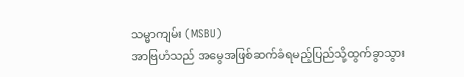သမ္မာကျမ်း (MSBU)
အာဗြဟံသည် အမွေအဖြစ်ဆက်ခံရမည့်ပြည်သို့ထွက်ခွာသွား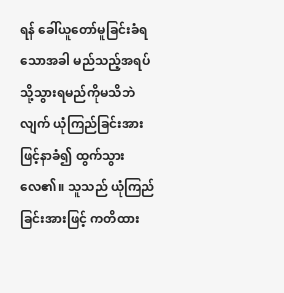ရန် ခေါ်ယူတော်မူခြင်းခံရသောအခါ မည်သည့်အရပ်သို့သွားရမည်ကိုမသိဘဲလျက် ယုံကြည်ခြင်းအားဖြင့်နာခံ၍ ထွက်သွားလေ၏။ သူသည် ယုံကြည်ခြင်းအားဖြင့် ကတိထား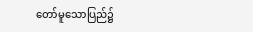တော်မူသောပြည်၌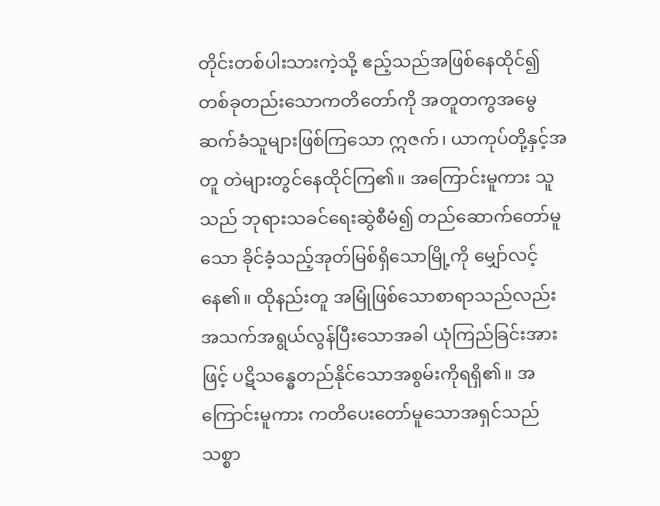တိုင်းတစ်ပါးသားကဲ့သို့ ဧည့်သည်အဖြစ်နေထိုင်၍ တစ်ခုတည်းသောကတိတော်ကို အတူတကွအမွေဆက်ခံသူများဖြစ်ကြသော ဣဇက်၊ ယာကုပ်တို့နှင့်အတူ တဲများတွင်နေထိုင်ကြ၏။ အကြောင်းမူကား သူသည် ဘုရားသခင်ရေးဆွဲစီမံ၍ တည်ဆောက်တော်မူသော ခိုင်ခံ့သည့်အုတ်မြစ်ရှိသောမြို့ကို မျှော်လင့်နေ၏။ ထိုနည်းတူ အမြုံဖြစ်သောစာရာသည်လည်း အသက်အရွယ်လွန်ပြီးသောအခါ ယုံကြည်ခြင်းအားဖြင့် ပဋိသန္ဓေတည်နိုင်သောအစွမ်းကိုရရှိ၏။ အကြောင်းမူကား ကတိပေးတော်မူသောအရှင်သည် သစ္စာ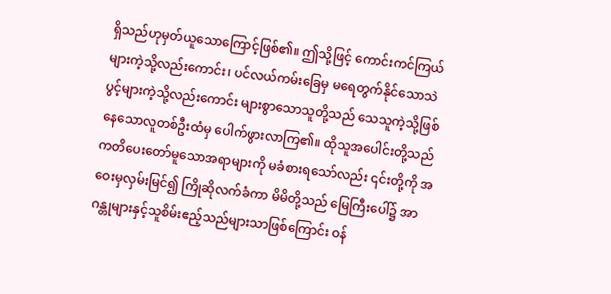ရှိသည်ဟုမှတ်ယူသောကြောင့်ဖြစ်၏။ ဤသို့ဖြင့် ကောင်းကင်ကြယ်များကဲ့သို့လည်းကောင်း၊ ပင်လယ်ကမ်းခြေမှ မရေတွက်နိုင်သောသဲပွင့်များကဲ့သို့လည်းကောင်း များစွာသောသူတို့သည် သေသူကဲ့သို့ဖြစ်နေသောလူတစ်ဦးထံမှ ပေါက်ဖွားလာကြ၏။ ထိုသူအပေါင်းတို့သည် ကတိပေးတော်မူသောအရာများကို မခံစားရသော်လည်း ၎င်းတို့ကို အဝေးမှလှမ်းမြင်၍ ကြိုဆိုလက်ခံကာ မိမိတို့သည် မြေကြီးပေါ်၌ အာဂန္တုများနှင့်သူစိမ်းဧည့်သည်များသာဖြစ်ကြောင်း ဝန်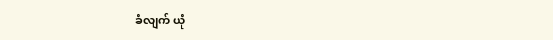ခံလျက် ယုံ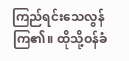ကြည်ရင်းသေလွန်ကြ၏။ ထိုသို့ဝန်ခံ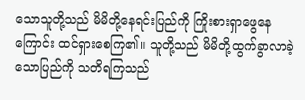သောသူတို့သည် မိမိတို့နေရင်းပြည်ကို ကြိုးစားရှာဖွေနေကြောင်း ထင်ရှားစေကြ၏။ သူတို့သည် မိမိတို့ထွက်ခွာလာခဲ့သောပြည်ကို သတိရကြသည်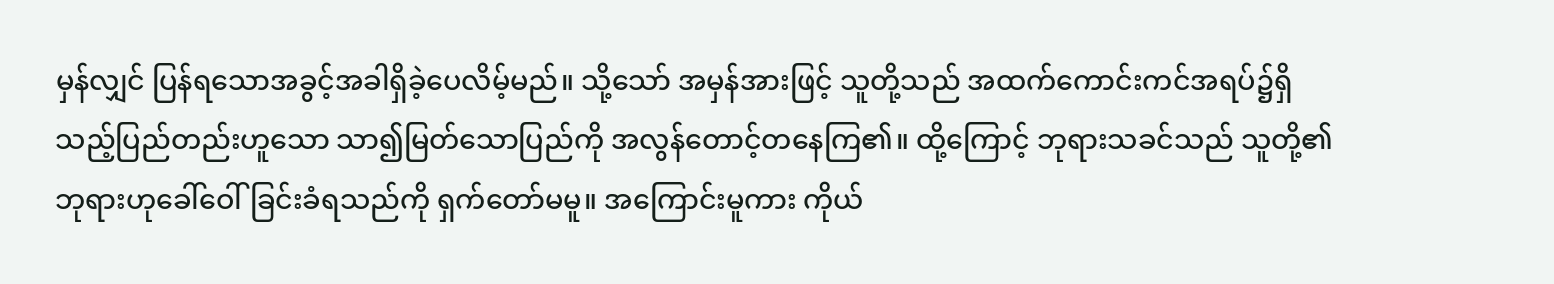မှန်လျှင် ပြန်ရသောအခွင့်အခါရှိခဲ့ပေလိမ့်မည်။ သို့သော် အမှန်အားဖြင့် သူတို့သည် အထက်ကောင်းကင်အရပ်၌ရှိသည့်ပြည်တည်းဟူသော သာ၍မြတ်သောပြည်ကို အလွန်တောင့်တနေကြ၏။ ထို့ကြောင့် ဘုရားသခင်သည် သူတို့၏ဘုရားဟုခေါ်ဝေါ်ခြင်းခံရသည်ကို ရှက်တော်မမူ။ အကြောင်းမူကား ကိုယ်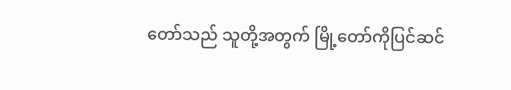တော်သည် သူတို့အတွက် မြို့တော်ကိုပြင်ဆင်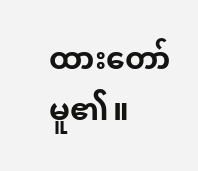ထားတော်မူ၏။